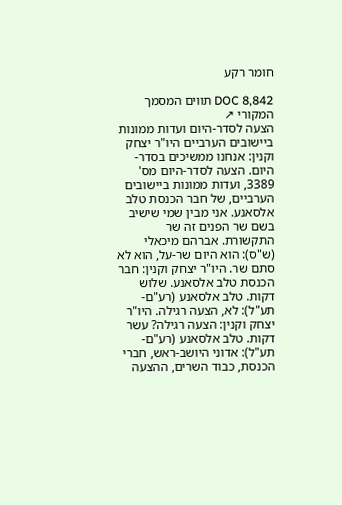חומר רקע

DOC 8,842 תווים המסמך המקורי ↗
הצעה לסדר-היום ועדות ממונות ביישובים הערביים היו"ר יצחק וקנין: אנחנו ממשיכים בסדר-היום. הצעה לסדר-היום מס' 3389, ועדות ממונות ביישובים הערביים, של חבר הכנסת טלב אלסאנע. אני מבין שמי שישיב בשם שר הפנים זה שר התקשורת. אברהם מיכאלי (ש"ס): הוא היום שר-על, הוא לא סתם שר. היו"ר יצחק וקנין: חבר הכנסת טלב אלסאנע. שלוש דקות. טלב אלסאנע (רע"ם-תע"ל): לא, הצעה רגילה. היו"ר יצחק וקנין: הצעה רגילה? עשר דקות. טלב אלסאנע (רע"ם-תע"ל): אדוני היושב-ראש, חברי הכנסת, כבוד השרים, ההצעה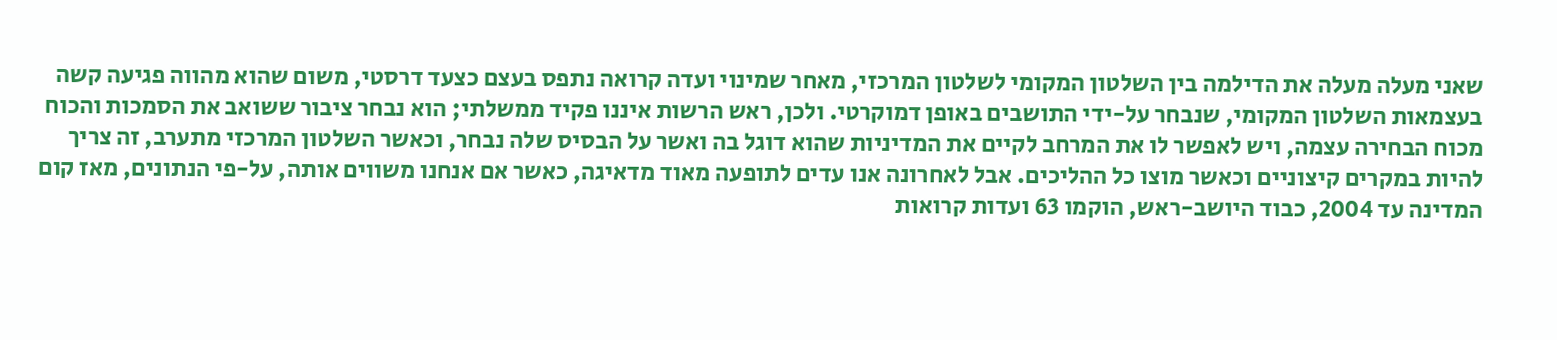שאני מעלה מעלה את הדילמה בין השלטון המקומי לשלטון המרכזי, מאחר שמינוי ועדה קרואה נתפס בעצם כצעד דרסטי, משום שהוא מהווה פגיעה קשה בעצמאות השלטון המקומי, שנבחר על-ידי התושבים באופן דמוקרטי. ולכן, ראש הרשות איננו פקיד ממשלתי; הוא נבחר ציבור ששואב את הסמכות והכוח מכוח הבחירה עצמה, ויש לאפשר לו את המרחב לקיים את המדיניות שהוא דוגל בה ואשר על הבסיס שלה נבחר, וכאשר השלטון המרכזי מתערב, זה צריך להיות במקרים קיצוניים וכאשר מוצו כל ההליכים. אבל לאחרונה אנו עדים לתופעה מאוד מדאיגה, כאשר אם אנחנו משווים אותה, על-פי הנתונים, מאז קום המדינה עד 2004, כבוד היושב-ראש, הוקמו 63 ועדות קרואות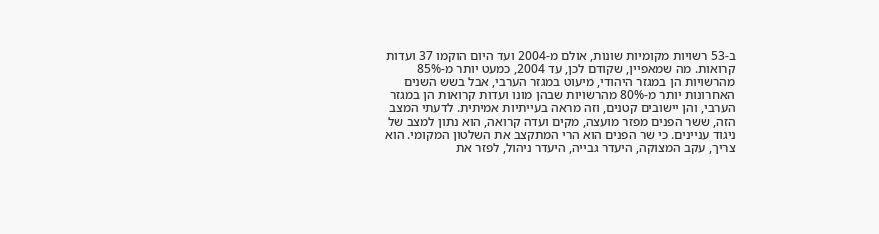ב-53 רשויות מקומיות שונות, אולם מ-2004 ועד היום הוקמו 37 ועדות קרואות. מה שמאפיין, שקודם לכן, עד 2004, כמעט יותר מ-85% מהרשויות הן במגזר היהודי, מיעוט במגזר הערבי, אבל בשש השנים האחרונות יותר מ-80% מהרשויות שבהן מונו ועדות קרואות הן במגזר הערבי, והן יישובים קטנים, וזה מראה בעייתיות אמיתית. לדעתי המצב הזה, ששר הפנים מפזר מועצה, מקים ועדה קרואה, הוא נתון למצב של ניגוד עניינים. כי שר הפנים הוא הרי המתקצב את השלטון המקומי. הוא צריך, עקב המצוקה, היעדר גבייה, היעדר ניהול, לפזר את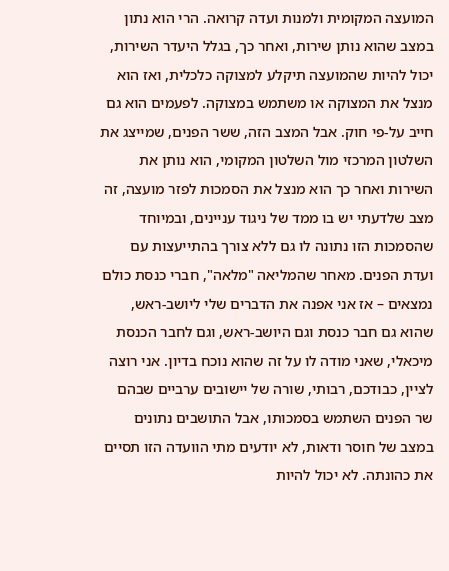המועצה המקומית ולמנות ועדה קרואה. הרי הוא נתון במצב שהוא נותן שירות, ואחר כך, בגלל היעדר השירות, יכול להיות שהמועצה תיקלע למצוקה כלכלית, ואז הוא מנצל את המצוקה או משתמש במצוקה. לפעמים הוא גם חייב על-פי חוק. אבל המצב הזה, ששר הפנים, שמייצג את השלטון המרכזי מול השלטון המקומי, הוא נותן את השירות ואחר כך הוא מנצל את הסמכות לפזר מועצה, זה מצב שלדעתי יש בו ממד של ניגוד עניינים, ובמיוחד שהסמכות הזו נתונה לו גם ללא צורך בהתייעצות עם ועדת הפנים. מאחר שהמליאה "מלאה", חברי כנסת כולם נמצאים – אז אני אפנה את הדברים שלי ליושב-ראש, שהוא גם חבר כנסת וגם היושב-ראש, וגם לחבר הכנסת מיכאלי, שאני מודה לו על זה שהוא נוכח בדיון. אני רוצה לציין, כבודכם, רבותי, שורה של יישובים ערביים שבהם שר הפנים השתמש בסמכותו, אבל התושבים נתונים במצב של חוסר ודאות, לא יודעים מתי הוועדה הזו תסיים את כהונתה. לא יכול להיות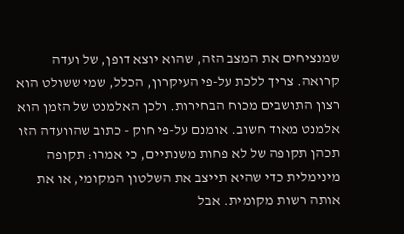שמנציחים את המצב הזה, שהוא יוצא דופן, של ועדה קרואה. צריך ללכת על-פי העיקרון, הכלל, שמי ששולט הוא רצון התושבים מכוח הבחירות. ולכן האלמנט של הזמן הוא אלמנט מאוד חשוב. אומנם על-פי חוק - כתוב שהוועדה הזו תכהן תקופה של לא פחות משנתיים, כי אמרו: תקופה מינימלית כדי שהיא תייצב את השלטון המקומי, או את אותה רשות מקומית. אבל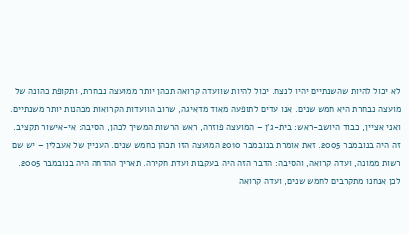לא יכול להיות שהשנתיים יהיו לנצח. יכול להיות שוועדה קרואה תכהן יותר ממועצה נבחרת, ותקופת כהונה של מועצה נבחרת היא חמש שנים. אנו עדים לתופעה מאוד מדאיגה, שרוב הוועדות הקרואות מכהנות יותר משנתיים. ואני אציין, כבוד היושב-ראש: בית-ג'ן – המועצה פוזרה, ראש הרשות המשיך לכהן, הסיבה: אי-אישור תקציב. זה היה בנובמבר 2005. זאת אומרת בנובמבר 2010 המועצה הזו תכהן כחמש שנים. העניין של אעבלין – יש שם רשות ממונה, ועדה קרואה, והסיבה: הדבר הזה היה בעקבות ועדת חקירה. תאריך ההדחה היה בנובמבר 2005. לכן אנחנו מתקרבים לחמש שנים, ועדה קרואה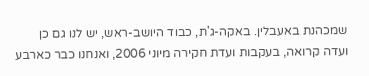שמכהנת באעבלין. באקה-ג'ת, כבוד היושב-ראש, יש לנו גם כן ועדה קרואה, בעקבות ועדת חקירה מיוני 2006, ואנחנו כבר כארבע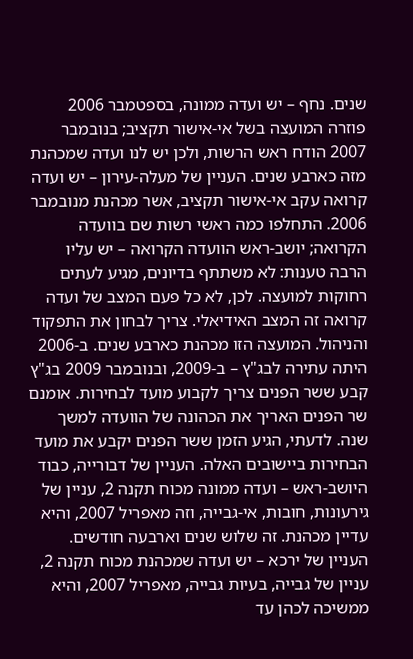שנים. נחף – יש ועדה ממונה, בספטמבר 2006 פוזרה המועצה בשל אי-אישור תקציב; בנובמבר 2007 הודח ראש הרשות, ולכן יש לנו ועדה שמכהנת מזה כארבע שנים. העניין של מעלה-עירון – יש ועדה קרואה עקב אי-אישור תקציב, אשר מכהנת מנובמבר 2006. התחלפו כמה ראשי רשות שם בוועדה הקרואה; יושב-ראש הוועדה הקרואה – יש עליו הרבה טענות: לא משתתף בדיונים, מגיע לעתים רחוקות למועצה. לכן, לא כל פעם המצב של ועדה קרואה זה המצב האידיאלי. צריך לבחון את התפקוד והניהול. המועצה הזו מכהנת כארבע שנים. ב-2006 היתה עתירה לבג"ץ – ב-2009, ובנובמבר 2009 בג"ץ קבע ששר הפנים צריך לקבוע מועד לבחירות. אומנם שר הפנים האריך את הכהונה של הוועדה למשך שנה. לדעתי, הגיע הזמן ששר הפנים יקבע את מועד הבחירות ביישובים האלה. העניין של דבורייה, כבוד היושב-ראש – ועדה ממונה מכוח תקנה 2, עניין של גירעונות, חובות, אי-גבייה, וזה מאפריל 2007, והיא עדיין מכהנת. זה שלוש שנים וארבעה חודשים. העניין של ירכא – יש ועדה שמכהנת מכוח תקנה 2, עניין של גבייה, בעיות גבייה, מאפריל 2007, והיא ממשיכה לכהן עד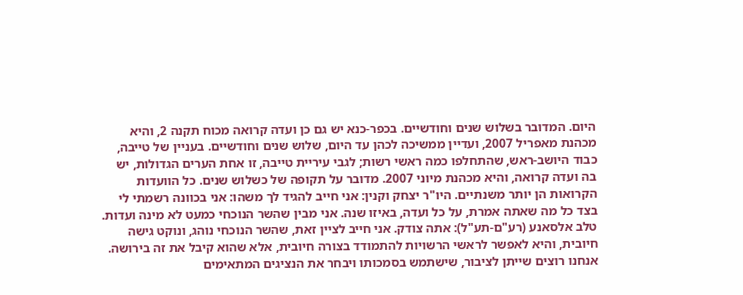היום. המדובר בשלוש שנים וחודשיים. בכפר-כנא יש גם כן ועדה קרואה מכוח תקנה 2, והיא מכהנת מאפריל 2007, ועדיין ממשיכה לכהן עד היום, שלוש שנים וחודשיים. בעניין של טייבה, כבוד היושב-ראש, שהתחלפו כמה ראשי רשות; לגבי עיריית טייבה, זו אחת הערים הגדולות, יש בה ועדה קרואה, והיא מכהנת מיוני 2007. מדובר על תקופה של כשלוש שנים. כל הוועדות הקרואות הן יותר משנתיים. היו"ר יצחק וקנין: אני חייב להגיד לך משהו: אני בכוונה רשמתי לי בצד כל מה שאתה אמרת, על כל ועדה, באיזו שנה. אני מבין שהשר הנוכחי כמעט לא מינה ועדות. טלב אלסאנע (רע"ם-תע"ל): אתה צודק. אני חייב לציין זאת, שהשר הנוכחי נוהג, ונוקט גישה חיובית, והיא לאפשר לראשי הרשויות להתמודד בצורה חיובית, אלא שהוא קיבל את זה בירושה. אנחנו רוצים שייתן לציבור, שישתמש בסמכותו ויבחר את הנציגים המתאימים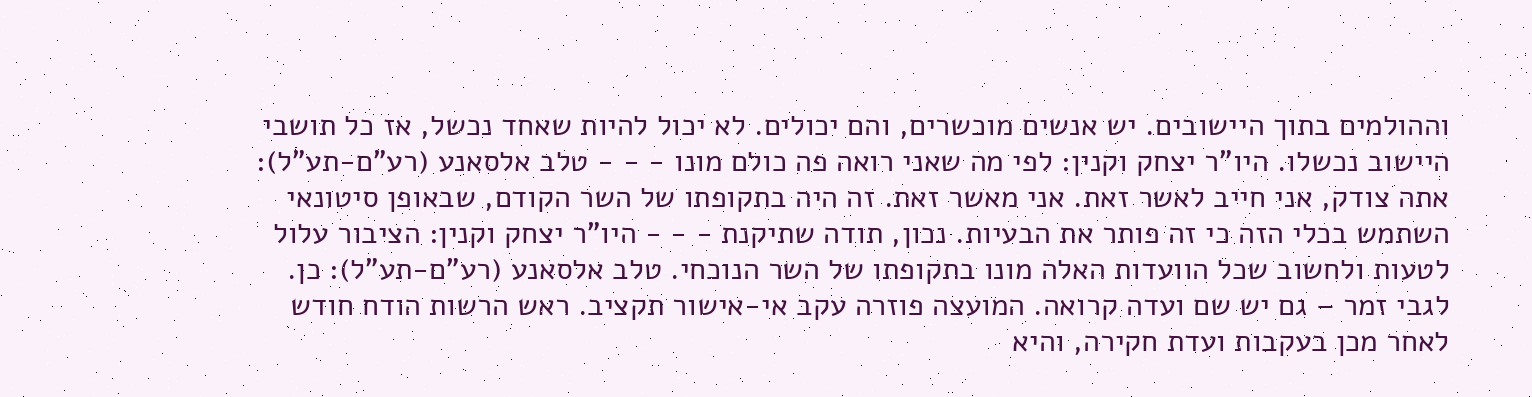וההולמים בתוך היישובים. יש אנשים מוכשרים, והם יכולים. לא יכול להיות שאחד נכשל, אז כל תושבי היישוב נכשלו. היו"ר יצחק וקנין: לפי מה שאני רואה פה כולם מונו - - - טלב אלסאנע (רע"ם-תע"ל): אתה צודק, אני חייב לאשר זאת. אני מאשר זאת. זה היה בתקופתו של השר הקודם, שבאופן סיטונאי השתמש בכלי הזה כי זה פותר את הבעיות. נכון, תודה שתיקנת - - - היו"ר יצחק וקנין: הציבור עלול לטעות ולחשוב שכל הוועדות האלה מונו בתקופתו של השר הנוכחי. טלב אלסאנע (רע"ם-תע"ל): כן. לגבי זמר – גם יש שם ועדה קרואה. המועצה פוזרה עקב אי-אישור תקציב. ראש הרשות הודח חודש לאחר מכן בעקבות ועדת חקירה, והיא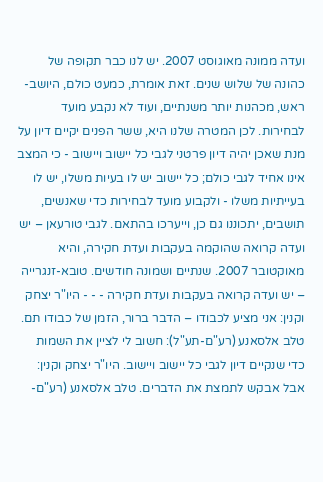ועדה ממונה מאוגוסט 2007. יש לנו כבר תקופה של כהונה של שלוש שנים. זאת אומרת, כמעט כולם, היושב-ראש, מכהנות יותר משנתיים, ועוד לא נקבע מועד לבחירות. לכן המטרה שלנו היא, ששר הפנים יקיים דיון על מנת שאכן יהיה דיון פרטני לגבי כל יישוב ויישוב - כי המצב אינו אחיד לגבי כולם; כל יישוב יש לו בעיות משלו, יש לו בעייתיות משלו - ולקבוע מועד לבחירות כדי שאנשים, תושבים, יתכוננו גם כן, וייערכו בהתאם. לגבי טורעאן – יש ועדה קרואה שהוקמה בעקבות ועדת חקירה, והיא מאוקטובר 2007. שנתיים ושמונה חודשים. טובא-זנגרייה – יש ועדה קרואה בעקבות ועדת חקירה - - - היו"ר יצחק וקנין: אני מציע לכבודו – הדבר ברור, הזמן של כבודו תם. טלב אלסאנע (רע"ם-תע"ל): חשוב לי לציין את השמות כדי שנקיים דיון לגבי כל יישוב ויישוב. היו"ר יצחק וקנין: אבל אבקש לתמצת את הדברים. טלב אלסאנע (רע"ם-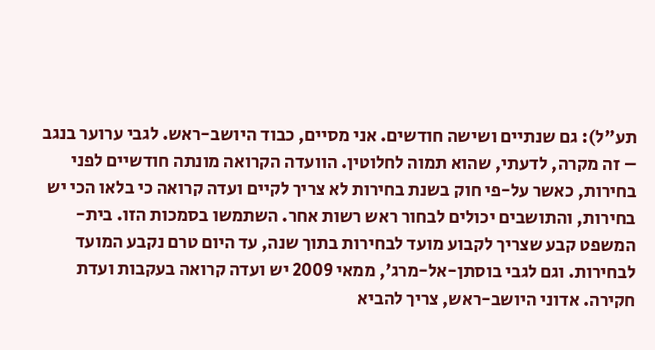תע"ל): גם שנתיים ושישה חודשים. אני מסיים, כבוד היושב-ראש. לגבי ערוער בנגב – זה מקרה, לדעתי, שהוא תמוה לחלוטין. הוועדה הקרואה מונתה חודשיים לפני בחירות, כאשר על-פי חוק בשנת בחירות לא צריך לקיים ועדה קרואה כי בלאו הכי יש בחירות, והתושבים יכולים לבחור ראש רשות אחר. השתמשו בסמכות הזו. בית-המשפט קבע שצריך לקבוע מועד לבחירות בתוך שנה, עד היום טרם נקבע המועד לבחירות. וגם לגבי בוסתן-אל-מרג', ממאי 2009 יש ועדה קרואה בעקבות ועדת חקירה. אדוני היושב-ראש, צריך להביא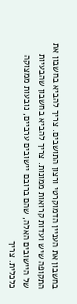בחשבון את העניין הדמוקרטי ורצון התושבים. צריך להביא בחשבון את התקופה שיש ועדות קרואות ממונות. צריך להביא בחשבון שהבעיות של היישובים האלה, שהם ברובם יישובים ערביים, נובעות ממצוקה כלכלית. צריך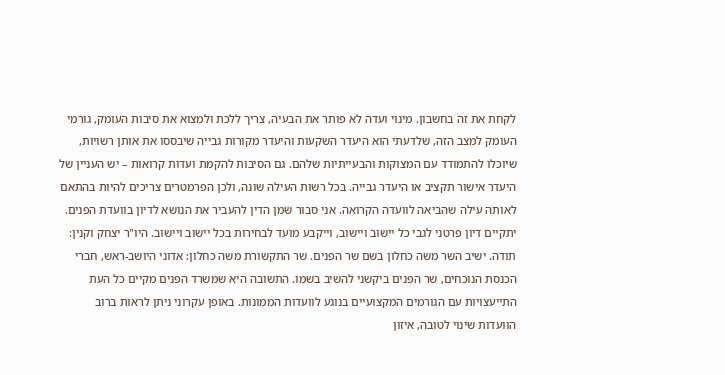לקחת את זה בחשבון. מינוי ועדה לא פותר את הבעיה, צריך ללכת ולמצוא את סיבות העומק, גורמי העומק למצב הזה, שלדעתי הוא היעדר השקעות והיעדר מקורות גבייה שיבססו את אותן רשויות, שיוכלו להתמודד עם המצוקות והבעייתיות שלהם. גם הסיבות להקמת ועדות קרואות – יש העניין של היעדר אישור תקציב או היעדר גבייה. בכל רשות העילה שונה, ולכן הפרמטרים צריכים להיות בהתאם לאותה עילה שהביאה לוועדה הקרואה. אני סבור שמן הדין להעביר את הנושא לדיון בוועדת הפנים. יתקיים דיון פרטני לגבי כל יישוב ויישוב, וייקבע מועד לבחירות בכל יישוב ויישוב. היו"ר יצחק וקנין: תודה. ישיב השר משה כחלון בשם שר הפנים. שר התקשורת משה כחלון: אדוני היושב-ראש, חברי הכנסת הנוכחים, שר הפנים ביקשני להשיב בשמו. התשובה היא שמשרד הפנים מקיים כל העת התייעצויות עם הגורמים המקצועיים בנוגע לוועדות הממונות. באופן עקרוני ניתן לראות ברוב הוועדות שינוי לטובה, איזון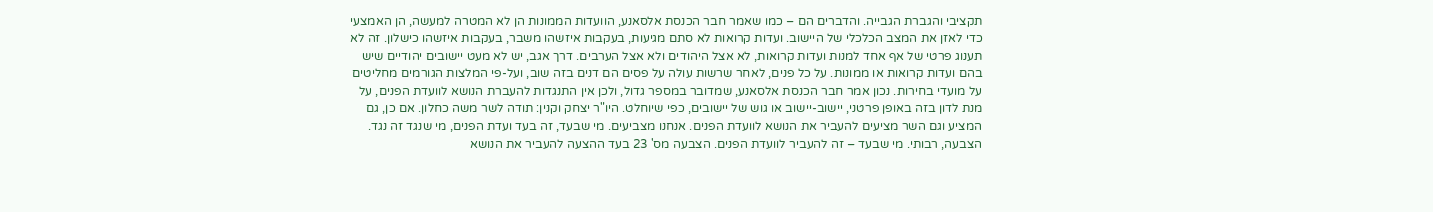תקציבי והגברת הגבייה. והדברים הם – כמו שאמר חבר הכנסת אלסאנע, הוועדות הממונות הן לא המטרה למעשה, הן האמצעי כדי לאזן את המצב הכלכלי של היישוב. ועדות קרואות לא סתם מגיעות, בעקבות איזשהו משבר, בעקבות איזשהו כישלון. זה לא תענוג פרטי של אף אחד למנות ועדות קרואות, לא אצל היהודים ולא אצל הערבים. דרך אגב, יש לא מעט יישובים יהודיים שיש בהם ועדות קרואות או ממונות. על כל פנים, לאחר שרשות עולה על פסים הם דנים בזה שוב, ועל-פי המלצות הגורמים מחליטים על מועדי בחירות. נכון אמר חבר הכנסת אלסאנע, שמדובר במספר גדול, ולכן אין התנגדות להעברת הנושא לוועדת הפנים, על מנת לדון בזה באופן פרטני, יישוב-יישוב או גוש של יישובים, כפי שיוחלט. היו"ר יצחק וקנין: תודה לשר משה כחלון. אם כן, גם המציע וגם השר מציעים להעביר את הנושא לוועדת הפנים. אנחנו מצביעים. מי שבעד, זה בעד ועדת הפנים, מי שנגד זה נגד. הצבעה, רבותי. מי שבעד – זה להעביר לוועדת הפנים. הצבעה מס' 23 בעד ההצעה להעביר את הנושא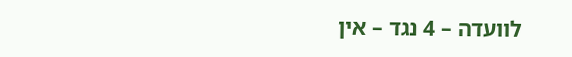לוועדה – 4 נגד – אין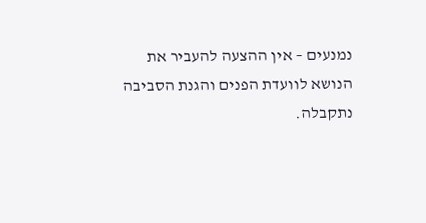נמנעים – אין ההצעה להעביר את הנושא לוועדת הפנים והגנת הסביבה נתקבלה.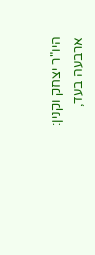היו"ר יצחק וקנין: ארבעה בעד,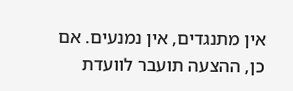אין מתנגדים, אין נמנעים. אם כן, ההצעה תועבר לוועדת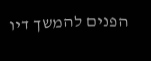הפנים להמשך דיו